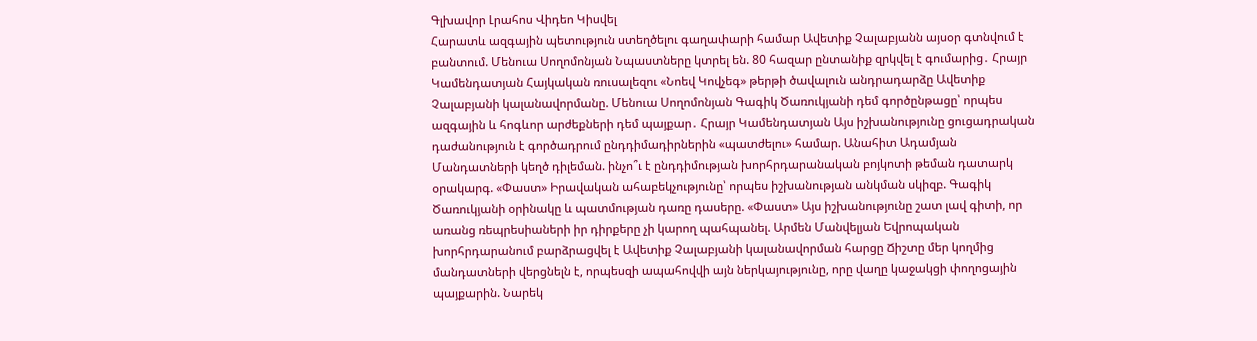Գլխավոր Լրահոս Վիդեո Կիսվել
Հարատև ազգային պետություն ստեղծելու գաղափարի համար Ավետիք Չալաբյանն այսօր գտնվում է բանտում. Մենուա Սողոմոնյան Նպաստները կտրել են. 80 հազար ընտանիք զրկվել է գումարից․ Հրայր Կամենդատյան Հայկական ռուսալեզու «Նոեվ Կովչեգ» թերթի ծավալուն անդրադարձը Ավետիք Չալաբյանի կալանավորմանը. Մենուա Սողոմոնյան Գագիկ Ծառուկյանի դեմ գործընթացը՝ որպես ազգային և հոգևոր արժեքների դեմ պայքար․ Հրայր Կամենդատյան Այս իշխանությունը ցուցադրական դաժանություն է գործադրում ընդդիմադիրներին «պատժելու» համար. Անահիտ Ադամյան Մանդատների կեղծ դիլեման. ինչո՞ւ է ընդդիմության խորհրդարանական բոյկոտի թեման դատարկ օրակարգ. «Փաստ» Իրավական ահաբեկչությունը՝ որպես իշխանության անկման սկիզբ. Գագիկ Ծառուկյանի օրինակը և պատմության դառը դասերը. «Փաստ» Այս իշխանությունը շատ լավ գիտի, որ առանց ռեպրեսիաների իր դիրքերը չի կարող պահպանել. Արմեն Մանվելյան Եվրոպական խորհրդարանում բարձրացվել է Ավետիք Չալաբյանի կալանավորման հարցը Ճիշտը մեր կողմից մանդատների վերցնելն է, որպեսզի ապահովվի այն ներկայությունը, որը վաղը կաջակցի փողոցային պայքարին. Նարեկ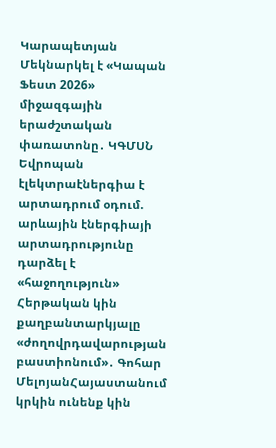Կարապետյան Մեկնարկել է «Կապան Ֆեստ 2026» միջազգային երաժշտական փառատոնը․ ԿԳՄՍՆ Եվրոպան էլեկտրաէներգիա է արտադրում օդում. արևային էներգիայի արտադրությունը դարձել է «հաջողություն»
Հերթական կին քաղբանտարկյալը «ժողովրդավարության բաստիոնում»․ Գոհար ՄելոյանՀայաստանում կրկին ունենք կին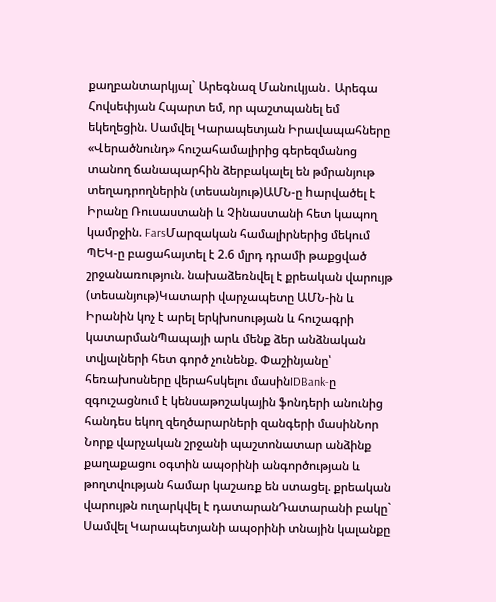քաղբանտարկյալ` Արեգնազ Մանուկյան․ Արեգա Հովսեփյան Հպարտ եմ, որ պաշտպանել եմ եկեղեցին. Սամվել Կարապետյան Իրավապահները «Վերածնունդ» հուշահամալիրից գերեզմանոց տանող ճանապարհին ձերբակալել են թմրանյութ տեղադրողներին (տեսանյութ)ԱՄՆ-ը hարվածել է Իրանը Ռուսաստանի և Չինաստանի հետ կապող կամրջին. FarsՄարզական համալիրներից մեկում ՊԵԿ-ը բացահայտել է 2.6 մլրդ դրամի թաքցված շրջանառություն. նախաձեռնվել է քրեական վարույթ (տեսանյութ)Կատարի վարչապետը ԱՄՆ-ին և Իրանին կոչ է արել երկխոսության և հուշագրի կատարմանՊապայի արև մենք ձեր անձնական տվյալների հետ գործ չունենք. Փաշինյանը՝ հեռախոսները վերահսկելու մասինIDBank-ը զգուշացնում է կենսաթոշակային ֆոնդերի անունից հանդես եկող զեղծարարների զանգերի մասինՆոր Նորք վարչական շրջանի պաշտոնատար անձինք քաղաքացու օգտին ապօրինի անգործության և թողտվության համար կաշառք են ստացել. քրեական վարույթն ուղարկվել է դատարանԴատարանի բակը` Սամվել Կարապետյանի ապօրինի տնային կալանքը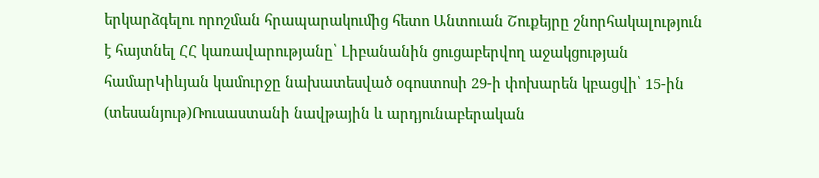երկարձգելու որոշման հրապարակումից հետո Անտուան Շուքեյրը շնորհակալություն է հայտնել ՀՀ կառավարությանը՝ Լիբանանին ցուցաբերվող աջակցության համարԿիևյան կամուրջը նախատեսված օգոստոսի 29-ի փոխարեն կբացվի՝ 15-ին (տեսանյութ)Ռուսաստանի նավթային և արդյունաբերական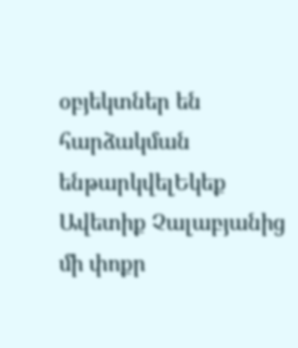օբյեկտներ են հարձակման ենթարկվելԵկեք Ավետիք Չալաբյանից մի փոքր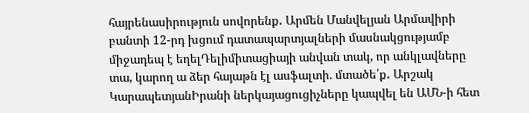հայրենասիրություն սովորենք․ Արմեն Մանվելյան Արմավիրի բանտի 12-րդ խցում դատապարտյալների մասնակցությամբ միջադեպ է եղելԴելիմիտացիայի անվան տակ, որ անկլավները տա, կարող ա ձեր հայաթն էլ ասֆալտի. մտածե՛ք․ Արշակ ԿարապետյանԻրանի ներկայացուցիչները կապվել են ԱՄՆ-ի հետ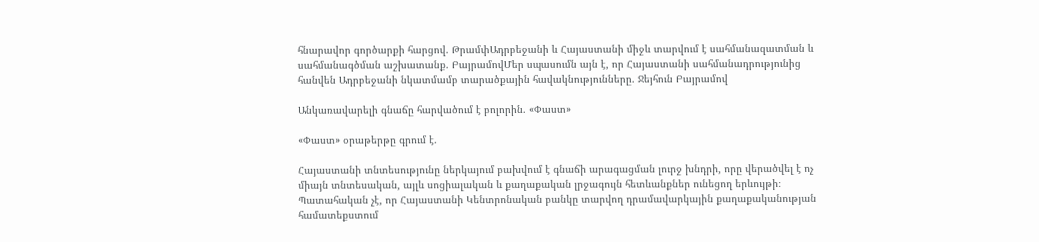հնարավոր գործարքի հարցով. ԹրամփԱդրբեջանի և Հայաստանի միջև տարվում է սահմանազատման և սահմանագծման աշխատանք. ԲայրամովՄեր սպասումն այն է, որ Հայաստանի սահմանադրությունից հանվեն Ադրբեջանի նկատմամբ տարածքային հավակնությունները. Ջեյհուն Բայրամով

Անկառավարելի գնաճը հարվածում է բոլորին. «Փաստ»

«Փաստ» օրաթերթը գրում է.

Հայաստանի տնտեսությունը ներկայում բախվում է գնաճի արագացման լուրջ խնդրի, որը վերածվել է ոչ միայն տնտեսական, այլև սոցիալական և քաղաքական լրջագույն հետևանքներ ունեցող երևույթի։ Պատահական չէ, որ Հայաստանի Կենտրոնական բանկը տարվող դրամավարկային քաղաքականության համատեքստում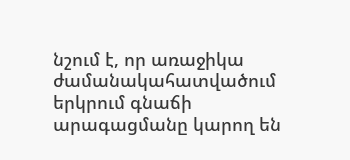նշում է, որ առաջիկա ժամանակահատվածում երկրում գնաճի արագացմանը կարող են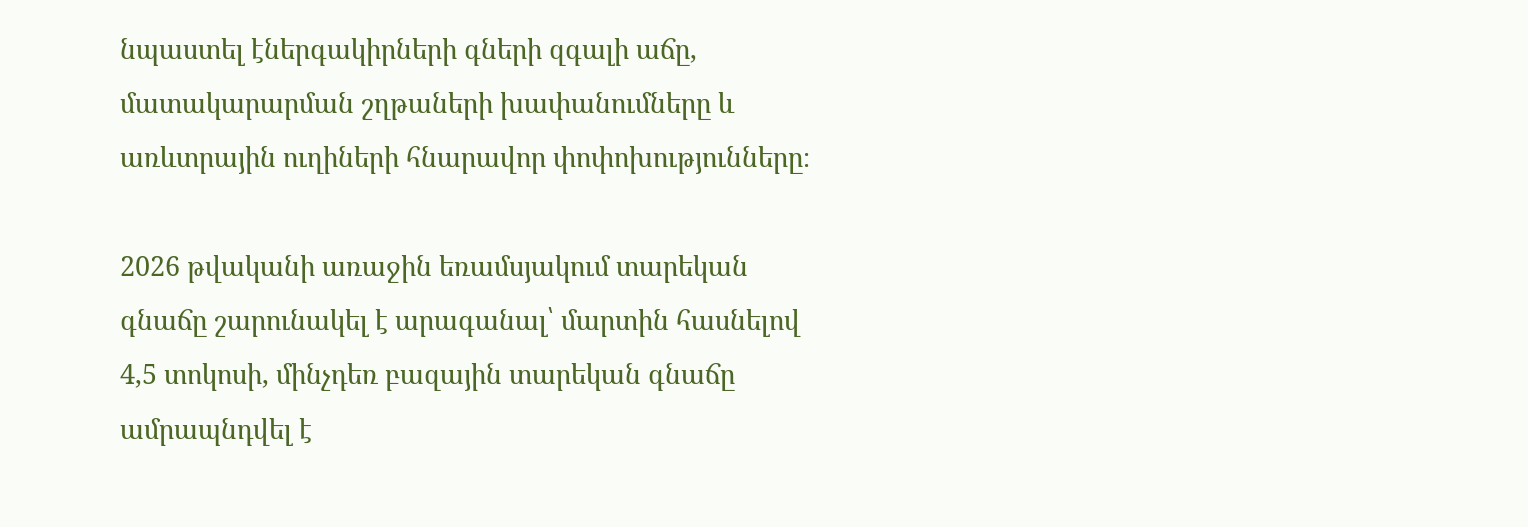նպաստել էներգակիրների գների զգալի աճը, մատակարարման շղթաների խափանումները և առևտրային ուղիների հնարավոր փոփոխությունները։

2026 թվականի առաջին եռամսյակում տարեկան գնաճը շարունակել է արագանալ՝ մարտին հասնելով 4,5 տոկոսի, մինչդեռ բազային տարեկան գնաճը ամրապնդվել է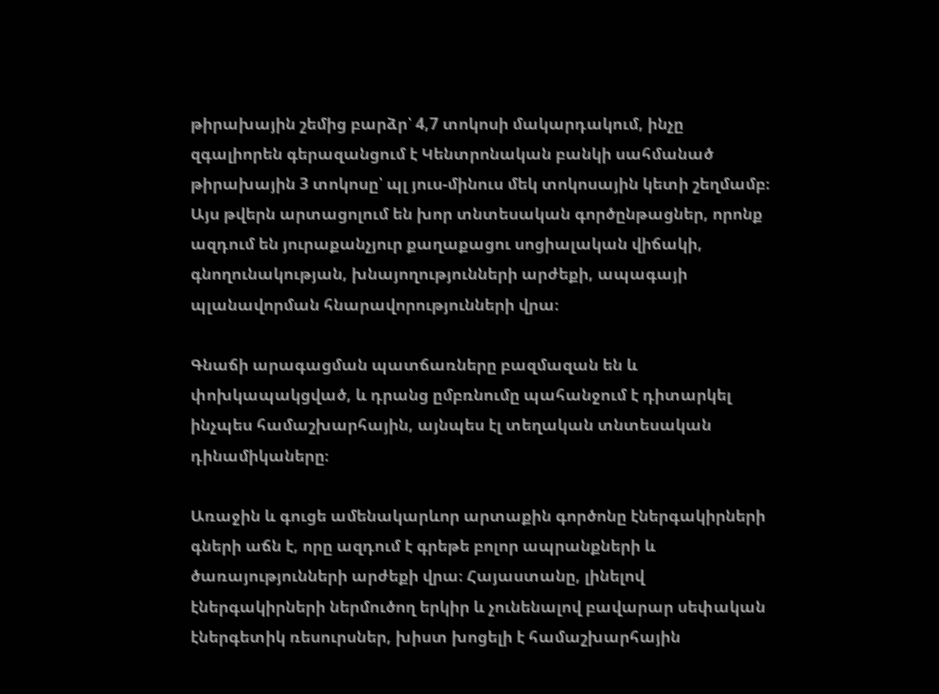թիրախային շեմից բարձր՝ 4,7 տոկոսի մակարդակում, ինչը զգալիորեն գերազանցում է Կենտրոնական բանկի սահմանած թիրախային 3 տոկոսը՝ պլ յուս-մինուս մեկ տոկոսային կետի շեղմամբ։ Այս թվերն արտացոլում են խոր տնտեսական գործընթացներ, որոնք ազդում են յուրաքանչյուր քաղաքացու սոցիալական վիճակի, գնողունակության, խնայողությունների արժեքի, ապագայի պլանավորման հնարավորությունների վրա։

Գնաճի արագացման պատճառները բազմազան են և փոխկապակցված, և դրանց ըմբռնումը պահանջում է դիտարկել ինչպես համաշխարհային, այնպես էլ տեղական տնտեսական դինամիկաները։

Առաջին և գուցե ամենակարևոր արտաքին գործոնը էներգակիրների գների աճն է, որը ազդում է գրեթե բոլոր ապրանքների և ծառայությունների արժեքի վրա։ Հայաստանը, լինելով էներգակիրների ներմուծող երկիր և չունենալով բավարար սեփական էներգետիկ ռեսուրսներ, խիստ խոցելի է համաշխարհային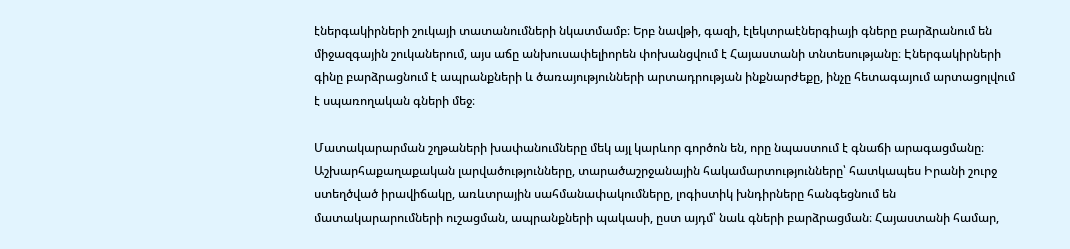էներգակիրների շուկայի տատանումների նկատմամբ։ Երբ նավթի, գազի, էլեկտրաէներգիայի գները բարձրանում են միջազգային շուկաներում, այս աճը անխուսափելիորեն փոխանցվում է Հայաստանի տնտեսությանը։ Էներգակիրների գինը բարձրացնում է ապրանքների և ծառայությունների արտադրության ինքնարժեքը, ինչը հետագայում արտացոլվում է սպառողական գների մեջ։

Մատակարարման շղթաների խափանումները մեկ այլ կարևոր գործոն են, որը նպաստում է գնաճի արագացմանը։ Աշխարհաքաղաքական լարվածությունները, տարածաշրջանային հակամարտությունները՝ հատկապես Իրանի շուրջ ստեղծված իրավիճակը, առևտրային սահմանափակումները, լոգիստիկ խնդիրները հանգեցնում են մատակարարումների ուշացման, ապրանքների պակասի, ըստ այդմ՝ նաև գների բարձրացման։ Հայաստանի համար,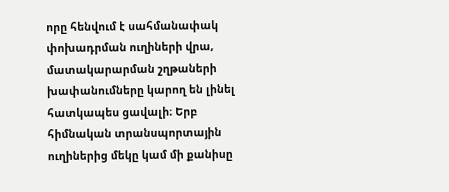որը հենվում է սահմանափակ փոխադրման ուղիների վրա, մատակարարման շղթաների խափանումները կարող են լինել հատկապես ցավալի։ Երբ հիմնական տրանսպորտային ուղիներից մեկը կամ մի քանիսը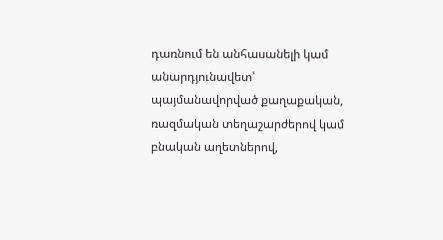դառնում են անհասանելի կամ անարդյունավետ՝ պայմանավորված քաղաքական, ռազմական տեղաշարժերով կամ բնական աղետներով,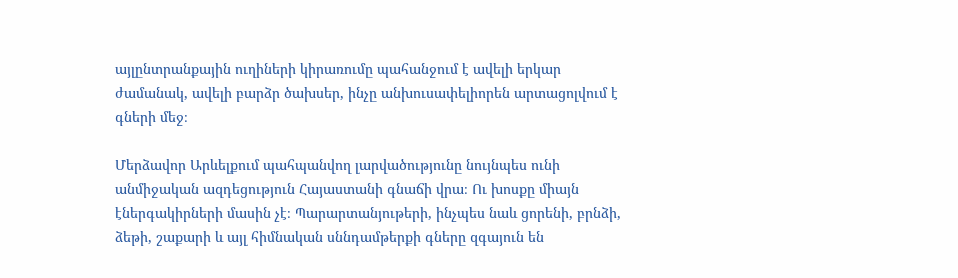այլընտրանքային ուղիների կիրառումը պահանջում է ավելի երկար ժամանակ, ավելի բարձր ծախսեր, ինչը անխուսափելիորեն արտացոլվում է գների մեջ։

Մերձավոր Արևելքում պահպանվող լարվածությունը նույնպես ունի անմիջական ազդեցություն Հայաստանի գնաճի վրա։ Ու խոսքը միայն էներգակիրների մասին չէ։ Պարարտանյութերի, ինչպես նաև ցորենի, բրնձի, ձեթի, շաքարի և այլ հիմնական սննդամթերքի գները զգայուն են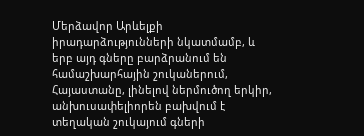Մերձավոր Արևելքի իրադարձությունների նկատմամբ, և երբ այդ գները բարձրանում են համաշխարհային շուկաներում, Հայաստանը, լինելով ներմուծող երկիր, անխուսափելիորեն բախվում է տեղական շուկայում գների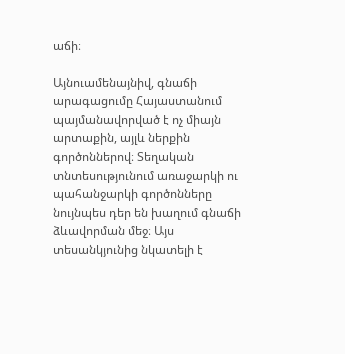աճի։

Այնուամենայնիվ, գնաճի արագացումը Հայաստանում պայմանավորված է ոչ միայն արտաքին, այլև ներքին գործոններով։ Տեղական տնտեսությունում առաջարկի ու պահանջարկի գործոնները նույնպես դեր են խաղում գնաճի ձևավորման մեջ։ Այս տեսանկյունից նկատելի է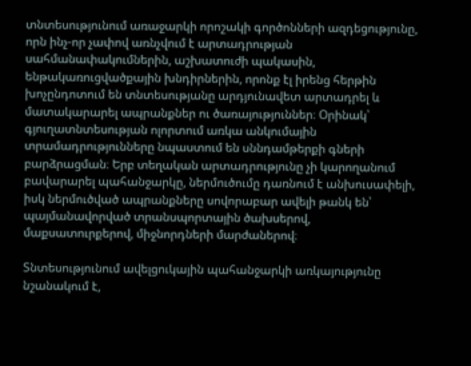տնտեսությունում առաջարկի որոշակի գործոնների ազդեցությունը, որն ինչ-որ չափով առնչվում է արտադրության սահմանափակումներին, աշխատուժի պակասին, ենթակառուցվածքային խնդիրներին, որոնք էլ իրենց հերթին խոչընդոտում են տնտեսությանը արդյունավետ արտադրել և մատակարարել ապրանքներ ու ծառայություններ։ Օրինակ՝ գյուղատնտեսության ոլորտում առկա անկումային տրամադրությունները նպաստում են սննդամթերքի գների բարձրացման։ Երբ տեղական արտադրությունը չի կարողանում բավարարել պահանջարկը, ներմուծումը դառնում է անխուսափելի, իսկ ներմուծված ապրանքները սովորաբար ավելի թանկ են՝ պայմանավորված տրանսպորտային ծախսերով, մաքսատուրքերով, միջնորդների մարժաներով։

Տնտեսությունում ավելցուկային պահանջարկի առկայությունը նշանակում է,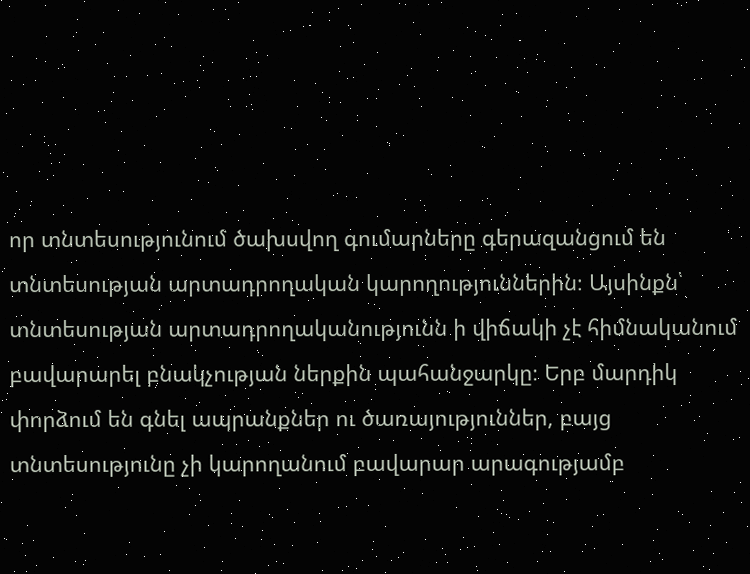որ տնտեսությունում ծախսվող գումարները գերազանցում են տնտեսության արտադրողական կարողություններին։ Այսինքն՝ տնտեսության արտադրողականությունն ի վիճակի չէ հիմնականում բավարարել բնակչության ներքին պահանջարկը։ Երբ մարդիկ փորձում են գնել ապրանքներ ու ծառայություններ, բայց տնտեսությունը չի կարողանում բավարար արագությամբ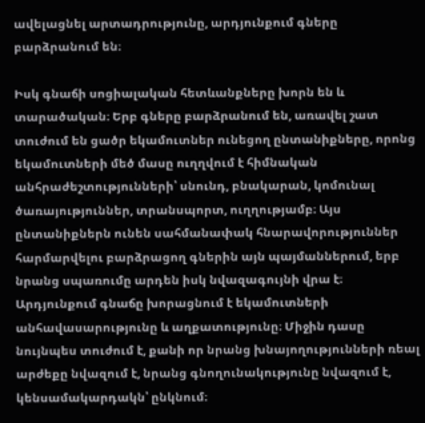ավելացնել արտադրությունը, արդյունքում գները բարձրանում են։

Իսկ գնաճի սոցիալական հետևանքները խորն են և տարածական։ Երբ գները բարձրանում են, առավել շատ տուժում են ցածր եկամուտներ ունեցող ընտանիքները, որոնց եկամուտների մեծ մասը ուղղվում է հիմնական անհրաժեշտությունների՝ սնունդ, բնակարան, կոմունալ ծառայություններ, տրանսպորտ, ուղղությամբ։ Այս ընտանիքներն ունեն սահմանափակ հնարավորություններ հարմարվելու բարձրացող գներին այն պայմաններում, երբ նրանց սպառումը արդեն իսկ նվազագույնի վրա է։ Արդյունքում գնաճը խորացնում է եկամուտների անհավասարությունը և աղքատությունը։ Միջին դասը նույնպես տուժում է, քանի որ նրանց խնայողությունների ռեալ արժեքը նվազում է, նրանց գնողունակությունը նվազում է, կենսամակարդակն՝ ընկնում։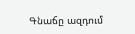Գնաճը ազդում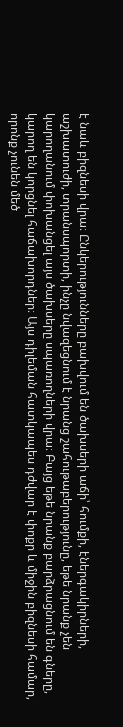է նաև բիզնեսի վրա։ Ընկերությունները բախվում են ծախսերի աճի՝ հումքի, էներգակիրների, աշխատուժի, տրանսպորտի, ինչը նվազեցնում է նրանց շահութաբերությունը, եթե նրանք չեն կարողանում փոխանցել այս ծախսերը սպառողների վրա։ Բայց եթե նրանք բարձրացնում են գները, կարող են կորցնել հաճախորդներ։ Այս դիլեման հատկապես դժվար է փոքր և միջին բիզնեսի համար, որոնք չունեն մեծ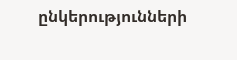ընկերությունների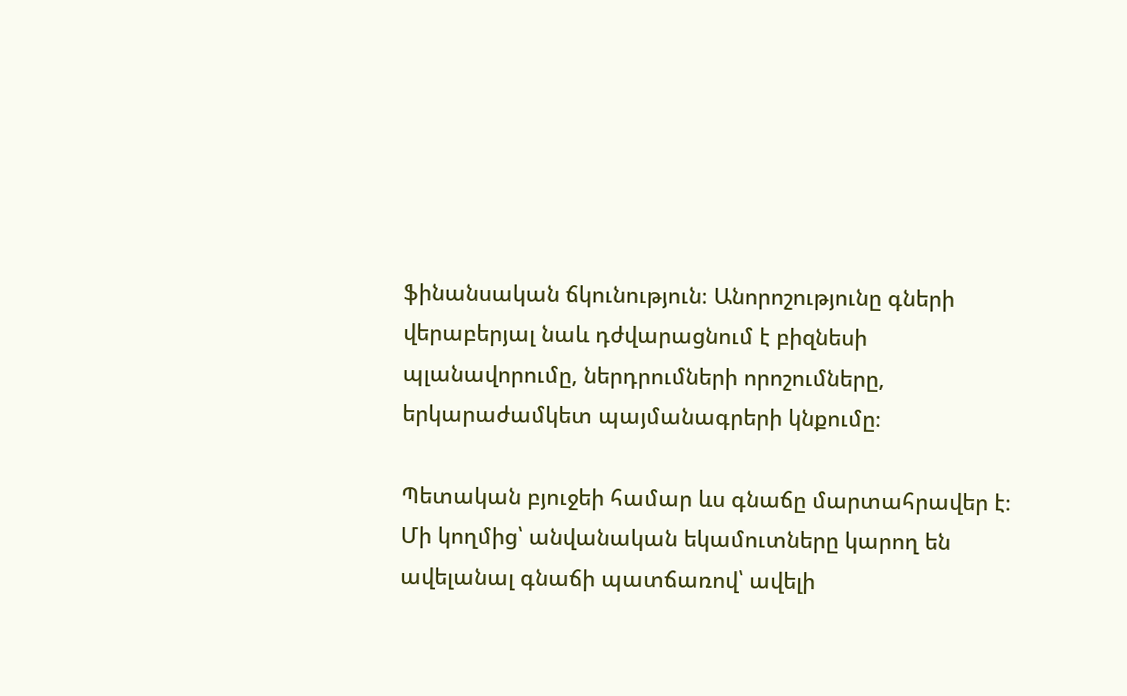ֆինանսական ճկունություն։ Անորոշությունը գների վերաբերյալ նաև դժվարացնում է բիզնեսի պլանավորումը, ներդրումների որոշումները, երկարաժամկետ պայմանագրերի կնքումը։

Պետական բյուջեի համար ևս գնաճը մարտահրավեր է։ Մի կողմից՝ անվանական եկամուտները կարող են ավելանալ գնաճի պատճառով՝ ավելի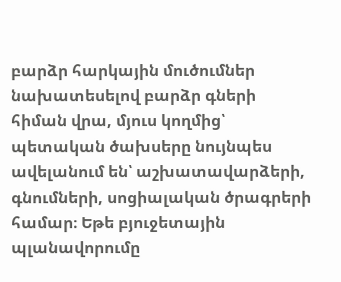բարձր հարկային մուծումներ նախատեսելով բարձր գների հիման վրա, մյուս կողմից՝ պետական ծախսերը նույնպես ավելանում են՝ աշխատավարձերի, գնումների, սոցիալական ծրագրերի համար։ Եթե բյուջետային պլանավորումը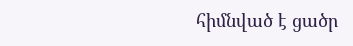հիմնված է ցածր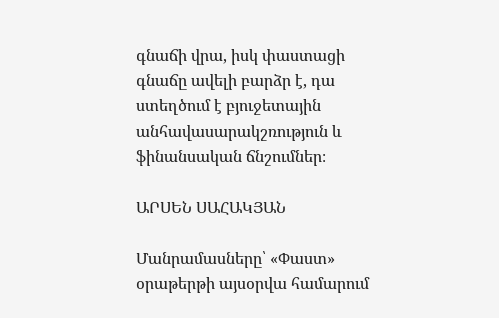գնաճի վրա, իսկ փաստացի գնաճը ավելի բարձր է, դա ստեղծում է բյուջետային անհավասարակշռություն և ֆինանսական ճնշումներ։

ԱՐՍԵՆ ՍԱՀԱԿՅԱՆ

Մանրամասները՝ «Փաստ» օրաթերթի այսօրվա համարում